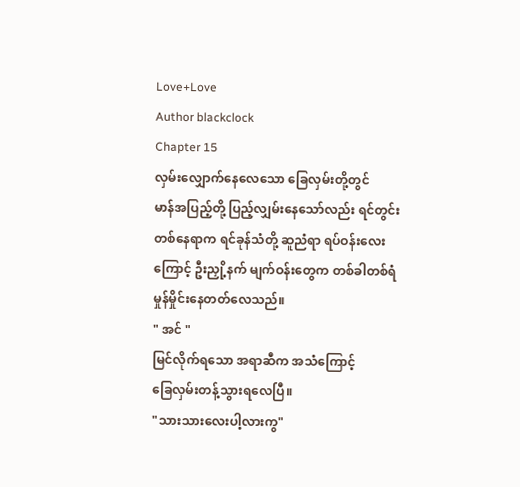Love+Love
Author blackclock
Chapter 15
လှမ်းလျှောက်နေလေသော ခြေလှမ်းတို့တွင်
မာန်အပြည့်တို့ ပြည့်လျှမ်းနေသော်လည်း ရင်တွင်း
တစ်နေရာက ရင်ခုန်သံတို့ ဆူညံရာ ရပ်ဝန်းလေး
ကြောင့် ဦးညှို့နက် မျက်ဝန်းတွေက တစ်ခါတစ်ရံ
မှုန်မှိုင်းနေတတ်လေသည်။
" အင် "
မြင်လိုက်ရသော အရာဆီက အသံကြောင့်
ခြေလှမ်းတန့်သွားရလေပြီ။
"သားသားလေးပါ့လားကွ"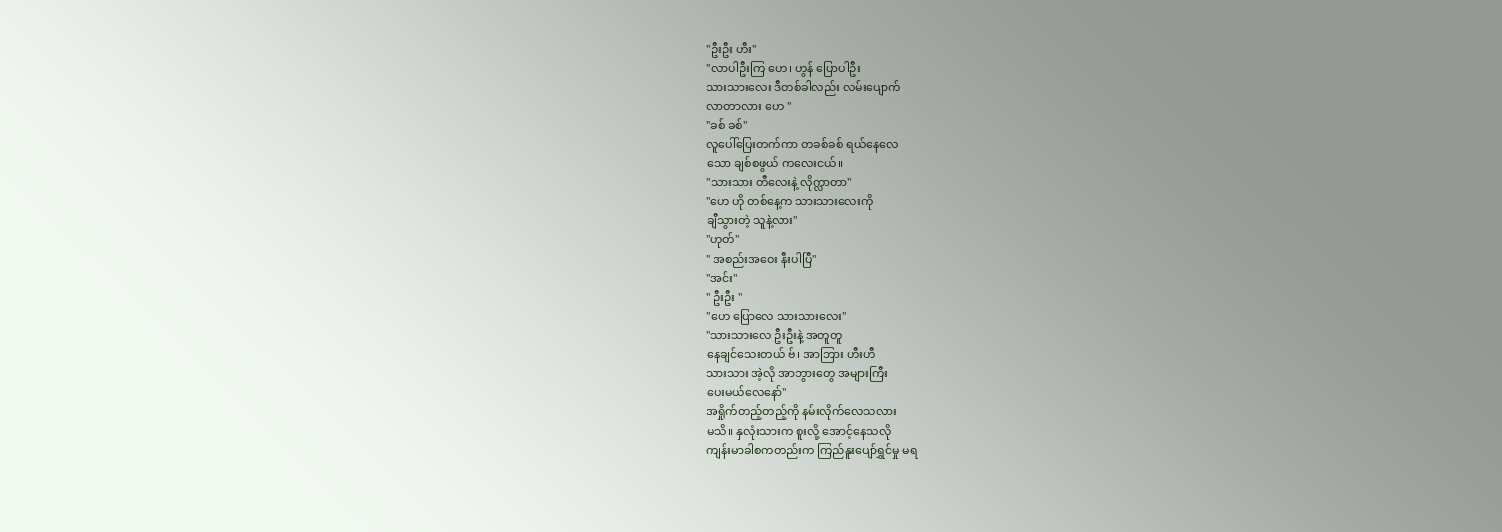"ဦးဦး ဟီး"
"လာပါဦးကြ ဟေ၊ ဟွန် ပြောပါဦး
သားသားလေး ဒီတစ်ခါလည်း လမ်းပျောက်
လာတာလား ဟေ "
"ခစ် ခစ်"
လူပေါ်ပြေးတက်ကာ တခစ်ခစ် ရယ်နေလေ
သော ချစ်စဖွယ် ကလေးငယ်။
"သားသား တီလေးနဲ့ လိုက္လာတာ"
"ဟေ ဟို တစ်နေ့က သားသားလေးကို
ချီသွားတဲ့ သူနဲ့လား"
"ဟုတ်"
" အစည်းအဝေး နီးပါပြီ"
"အင်း"
" ဦးဦး "
"ဟေ ပြောလေ သားသားလေး"
"သားသားလေ ဦးဦးနဲ့ အတူတူ
နေချင်သေးတယ် ဗ်၊ အာဘြား ဟီးဟီ
သားသား အဲ့လို အာဘွားတွေ အများကြီး
ပေးမယ်လေနော်"
အရှိုက်တည့်တည့်ကို နမ်းလိုက်လေသလား
မသိ။ နှလုံးသားက စူးလို့ အောင့်နေသလို
ကျန်းမာခါစကတည်းက ကြည်နူးပျော်ရွှင်မှု မရ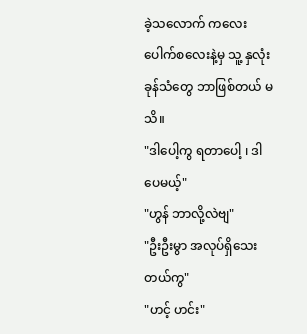ခဲ့သလောက် ကလေးပေါက်စလေးနဲ့မှ သူ့ နှလုံး
ခုန်သံတွေ ဘာဖြစ်တယ် မသိ။
"ဒါပေါ့ကွ ရတာပေါ့ ၊ ဒါပေမယ့်"
"ဟွန် ဘာလို့လဲဗျ"
"ဦးဦးမွာ အလုပ်ရှိသေးတယ်ကွ"
"ဟင့် ဟင်း"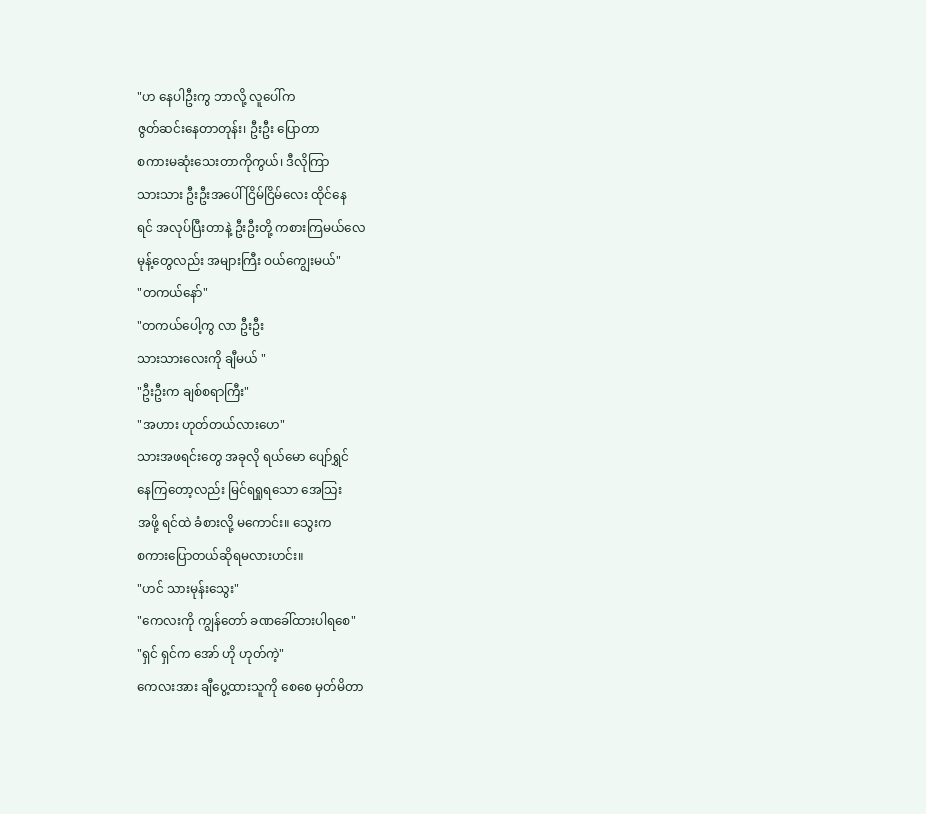"ဟ နေပါဦးကွ ဘာလို့ လူပေါ်က
ဇွတ်ဆင်းနေတာတုန်း၊ ဦးဦး ပြောတာ
စကားမဆုံးသေးတာကိုကွယ်၊ ဒီလိုကြာ
သားသား ဦးဦးအပေါ် ငြိမ်ငြိမ်လေး ထိုင်နေ
ရင် အလုပ်ပြီးတာနဲ့ ဦးဦးတို့ ကစားကြမယ်လေ
မုန့်တွေလည်း အများကြီး ဝယ်ကျွေးမယ်"
"တကယ်နော်"
"တကယ်ပေါ့ကွ လာ ဦးဦး
သားသားလေးကို ချီမယ် "
"ဦးဦးက ချစ်စရာကြီး"
"အဟား ဟုတ်တယ်လားဟေ"
သားအဖရင်းတွေ အခုလို ရယ်မော ပျော်ရွှင်
နေကြတော့လည်း မြင်ရရှုရသော အေသြး
အဖို့ ရင်ထဲ ခံစားလို့ မကောင်း။ သွေးက
စကားပြောတယ်ဆိုရမလားဟင်း။
"ဟင် သားမုန်းသွေး"
"ကေလးကို ကျွန်တော် ခဏခေါ်ထားပါရစေ"
"ရှင် ရှင်က အော် ဟို ဟုတ်ကဲ့"
ကေလးအား ချီပွေ့ထားသူကို စေစေ မှတ်မိတာ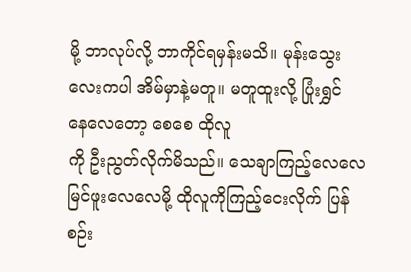မို့ ဘာလုပ်လို့ ဘာကိုင်ရမှန်းမသိ။ မုန်းသွေး
လေးကပါ အိမ်မှာနဲ့မတူ။ မတူထူးလို့ ပြုံးရွှင်
နေလေတော့ စေစေ ထိုလူ
ကို ဦးညွတ်လိုက်မိသည်။ သေချာကြည့်လေလေ
မြင်ဖူးလေလေမို့ ထိုလူကိုကြည့်ငေးလိုက် ပြန်
စဉ်း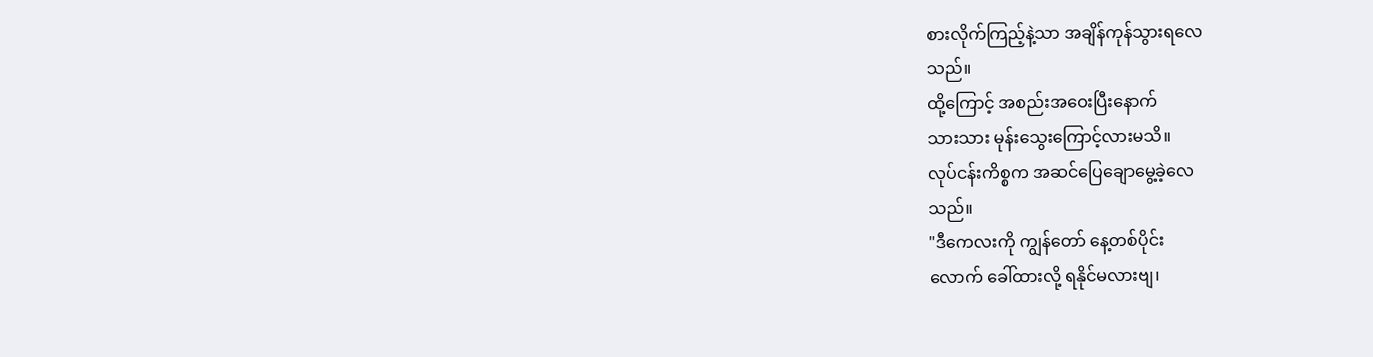စားလိုက်ကြည့်နဲ့သာ အချိန်ကုန်သွားရလေ
သည်။
ထို့ကြောင့် အစည်းအဝေးပြီးနောက်
သားသား မုန်းသွေးကြောင့်လားမသိ။
လုပ်ငန်းကိစ္စက အဆင်ပြေချောမွေ့ခဲ့လေ
သည်။
"ဒီကေလးကို ကျွန်တော် နေ့တစ်ပိုင်း
လောက် ခေါ်ထားလို့ ရနိုင်မလားဗျ၊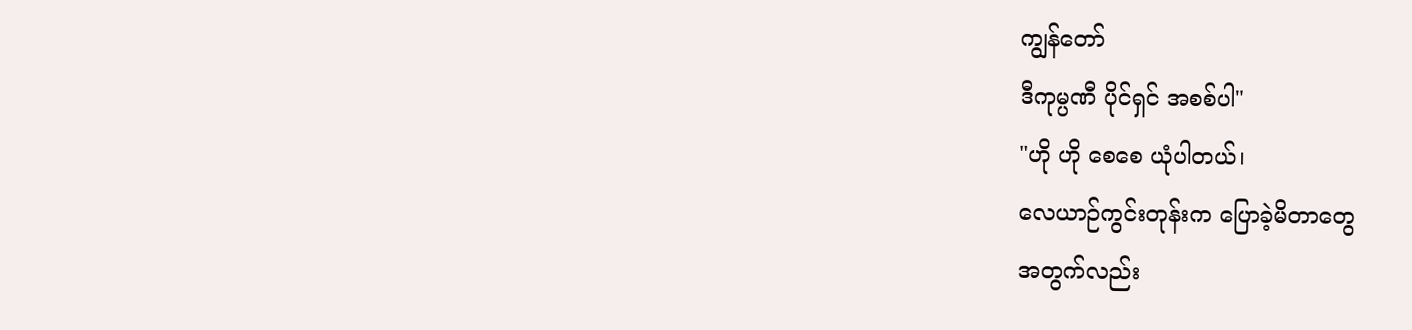ကျွန်တော်
ဒီကုမ္ပဏီ ပိုင်ရှင် အစစ်ပါ"
"ဟို ဟို စေစေ ယုံပါတယ်၊
လေယာဉ်ကွင်းတုန်းက ပြောခဲ့မိတာတွေ
အတွက်လည်း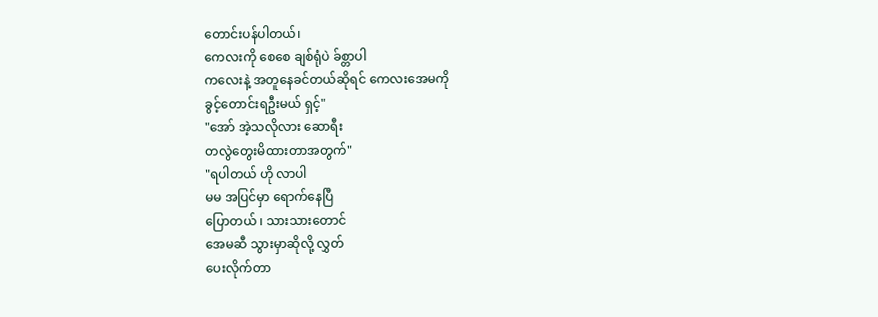တောင်းပန်ပါတယ်၊
ကေလးကို စေစေ ချစ်ရုံပဲ ခ်စ္တာပါ
ကလေးနဲ့ အတူနေခင်တယ်ဆိုရင် ကေလးအေမကို
ခွင့်တောင်းရဦးမယ် ရှင့်"
"အော် အဲ့သလိုလား ဆောရီး
တလွဲတွေးမိထားတာအတွက်"
"ရပါတယ် ဟို လာပါ
မမ အပြင်မှာ ရောက်နေပြီ
ပြောတယ် ၊ သားသားတောင်
အေမဆီ သွားမှာဆိုလို့ လွှတ်
ပေးလိုက်တာ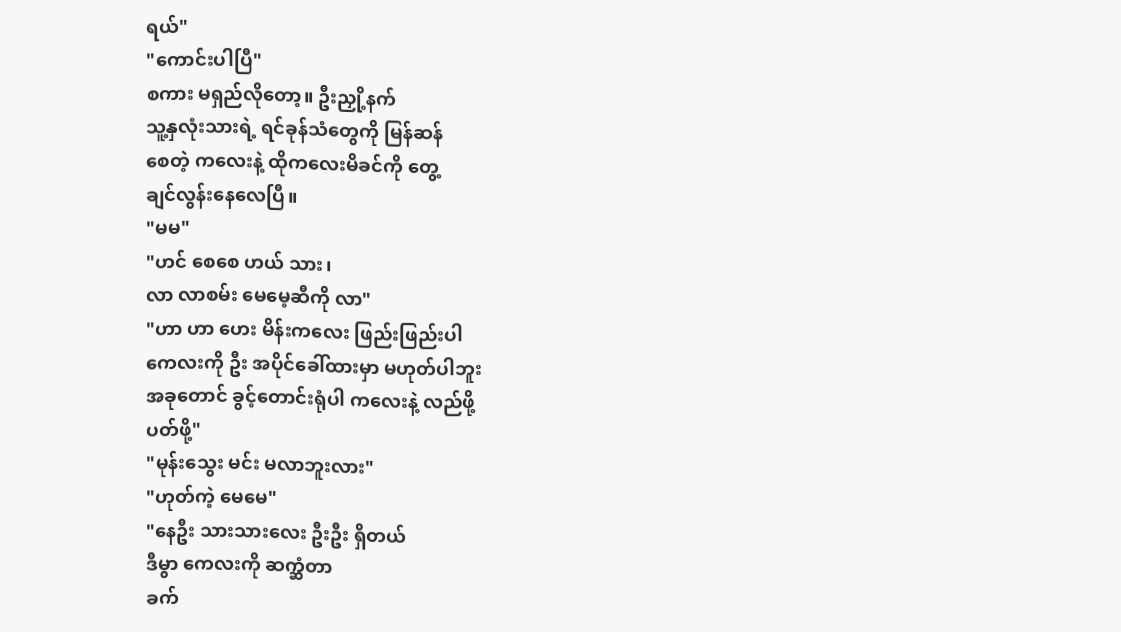ရယ်"
"ကောင်းပါပြီ"
စကား မရှည်လိုတော့။ ဦးညှို့နက်
သူ့နှလုံးသားရဲ့ ရင်ခုန်သံတွေကို မြန်ဆန်
စေတဲ့ ကလေးနဲ့ ထိုကလေးမိခင်ကို တွေ့
ချင်လွန်းနေလေပြီ။
"မမ"
"ဟင် စေစေ ဟယ် သား၊
လာ လာစမ်း မေမေ့ဆီကို လာ"
"ဟာ ဟာ ဟေး မိန်းကလေး ဖြည်းဖြည်းပါ
ကေလးကို ဦး အပိုင်ခေါ်ထားမှာ မဟုတ်ပါဘူး
အခုတောင် ခွင့်တောင်းရုံပါ ကလေးနဲ့ လည်ဖို့
ပတ်ဖို့"
"မုန်းသွေး မင်း မလာဘူးလား"
"ဟုတ်ကဲ့ မေမေ"
"နေဦး သားသားလေး ဦးဦး ရှိတယ်
ဒီမွာ ကေလးကို ဆက္ဆံတာ
ခက်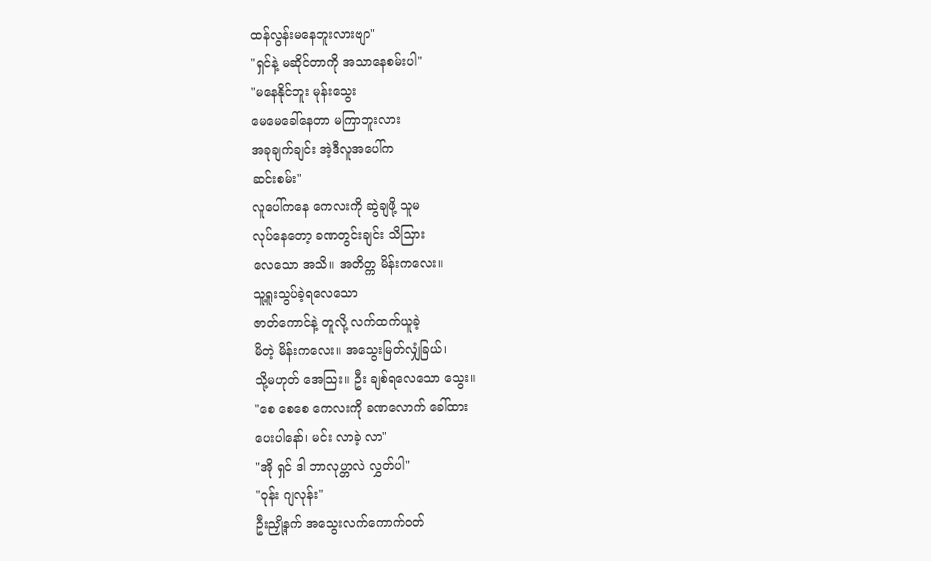ထန်လွန်းမနေဘူးလားဗျာ"
"ရှင်နဲ့ မဆိုင်တာကို အသာနေစမ်းပါ"
"မနေနိုင်ဘူး မုန်းသွေး
မေမေခေါ်နေတာ မကြာဘူးလား
အခုချက်ချင်း အဲ့ဒီလူအပေါ်က
ဆင်းစမ်း"
လူပေါ်ကနေ ကေလးကို ဆွဲချဖို့ သူမ
လုပ်နေတော့ ခဏတွင်းချင်း သိသြား
လေသော အသိ။ အတိတ္က မိန်းကလေး။
သူ့ရူးသွပ်ခဲ့ရလေသော
ဇာတ်ကောင်နဲ့ တူလို့ လက်ထက်ယူခဲ့
မိတဲ့ မိန်းကလေး။ အသွေးမြတ်လျှံခြယ်၊
သို့မဟုတ် အေသြး။ ဦး ချစ်ရလေသော သွေး။
"စေ စေစေ ကေလးကို ခဏလောက် ခေါ်ထား
ပေးပါနော်၊ မင်း လာခဲ့ လာ"
"အို ရှင် ဒါ ဘာလုပ္တာလဲ လွှတ်ပါ"
"ဝုန်း ဂျလုန်း"
ဦးညှို့နက် အသွေးလက်ကောက်ဝတ်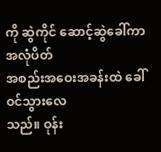ကို ဆွဲကိုင် ဆောင့်ဆွဲခေါ်ကာ အလုံပိတ်
အစည်းအဝေးအခန်းထဲ ခေါ်ဝင်သွားလေ
သည်။ ဝုန်း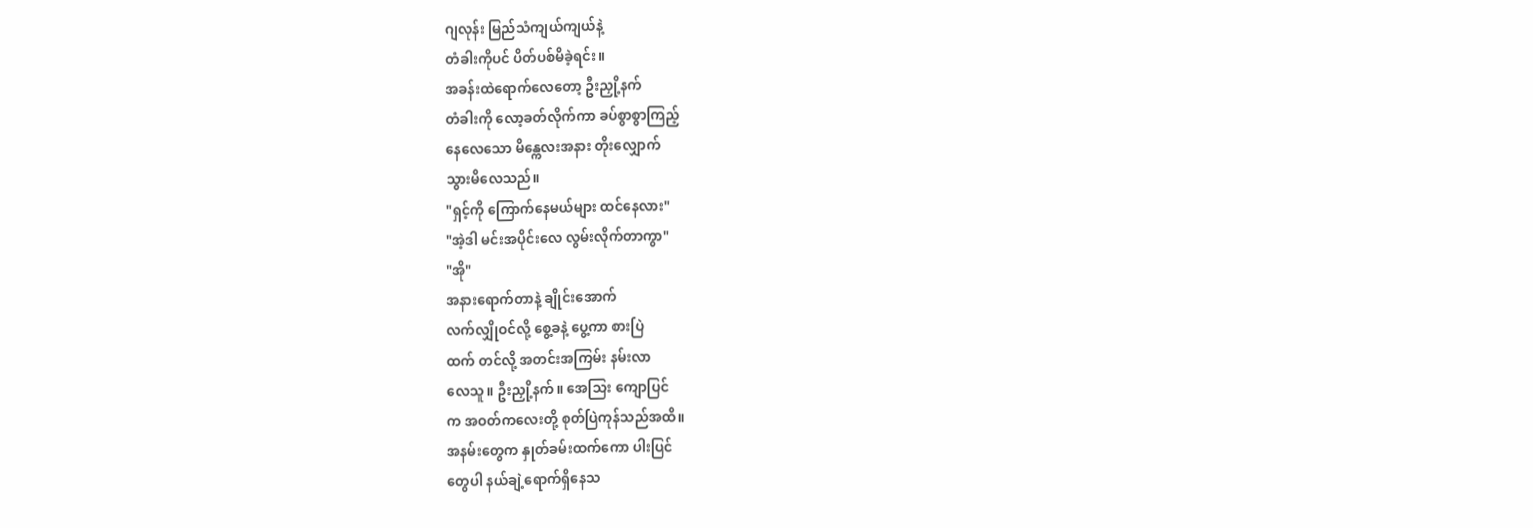ဂျလုန်း မြည်သံကျယ်ကျယ်နဲ့
တံခါးကိုပင် ပိတ်ပစ်မိခဲ့ရင်း။
အခန်းထဲရောက်လေတော့ ဦးညှို့နက်
တံခါးကို လော့ခတ်လိုက်ကာ ခပ်စွာစွာကြည့်
နေလေသော မိန္ကေလးအနား တိုးလျှောက်
သွားမိလေသည်။
"ရှင့်ကို ကြောက်နေမယ်များ ထင်နေလား"
"အဲ့ဒါ မင်းအပိုင်းလေ လွမ်းလိုက်တာကွာ"
"အို"
အနားရောက်တာနဲ့ ချိုင်းအောက်
လက်လျှိုဝင်လို့ စွေ့ခနဲ့ ပွေ့ကာ စားပြဲ
ထက် တင်လို့ အတင်းအကြမ်း နမ်းလာ
လေသူ။ ဦးညှို့နက်။ အေသြး ကျောပြင်
က အဝတ်ကလေးတို့ စုတ်ပြဲကုန်သည်အထိ။
အနမ်းတွေက နှုတ်ခမ်းထက်ကော ပါးပြင်
တွေပါ နယ်ချဲ့ရောက်ရှိနေသ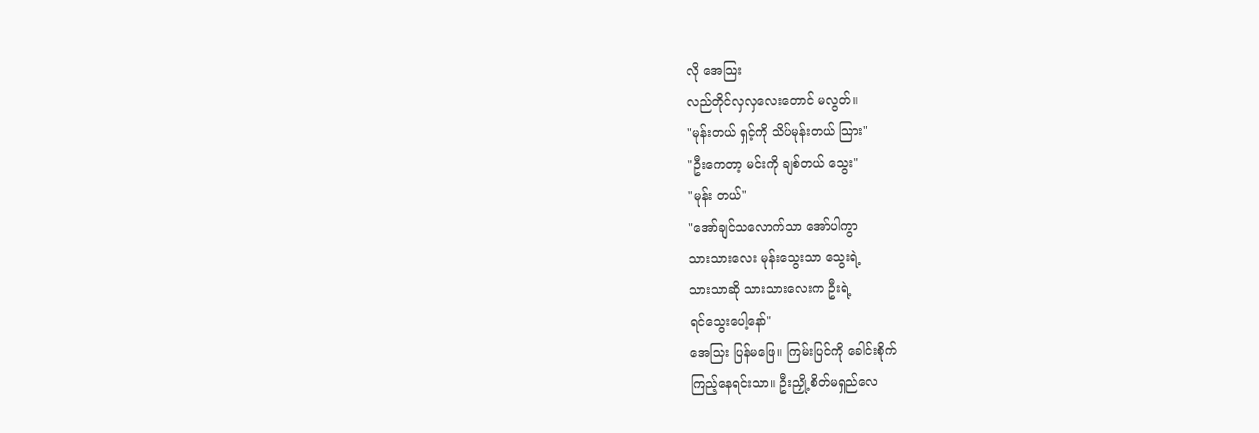လို အေသြး
လည်တိုင်လှလှလေးတောင် မလွတ်။
"မုန်းတယ် ရှင့်ကို သိပ်မုန်းတယ် သြား"
"ဦးကေတာ့ မင်းကို ချစ်တယ် သွေး"
"မုန်း တယ်"
"အော်ချင်သလောက်သာ အော်ပါကွာ
သားသားလေး မုန်းသွေးသာ သွေးရဲ့
သားသာဆို သားသားလေးက ဦးရဲ့
ရင်သွေးပေါ့နော်"
အေသြး ပြန်မဖြေ။ ကြမ်းပြင်ကို ခေါင်းစိုက်
ကြည့်နေရင်းသာ။ ဦးညှို့ စိတ်မရှည်လေ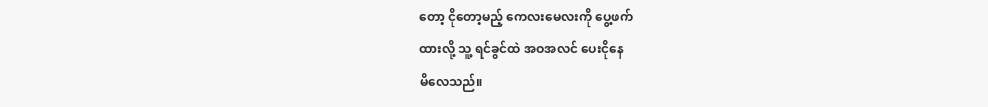တော့ ငိုတော့မည့် ကေလးမေလးကို ပွေ့ဖက်
ထားလို့ သူ့ ရင်ခွင်ထဲ အဝအလင် ပေးငိုနေ
မိလေသည်။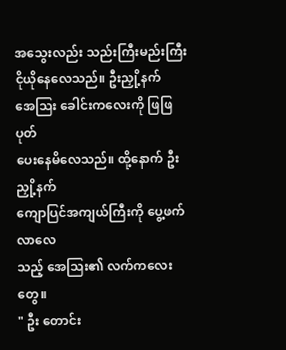အသွေးလည်း သည်းကြီးမည်းကြီး
ငိုယိုနေလေသည်။ ဦးညှို့နက်
အေသြး ခေါင်းကလေးကို ဖြဖြ ပုတ်
ပေးနေမိလေသည်။ ထို့နောက် ဦးညှို့နက်
ကျောပြင်အကျယ်ကြီးကို ပွေ့ဖက်လာလေ
သည့် အေသြး၏ လက်ကလေးတွေ။
" ဦး တောင်း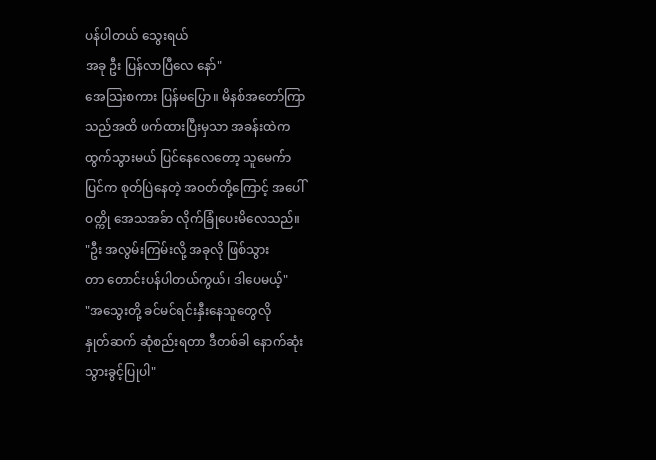ပန်ပါတယ် သွေးရယ်
အခု ဦး ပြန်လာပြီလေ နော်"
အေသြးစကား ပြန်မပြော။ မိနစ်အတော်ကြာ
သည်အထိ ဖက်ထားပြီးမှသာ အခန်းထဲက
ထွက်သွားမယ် ပြင်နေလေတော့ သူမေက်ာ
ပြင်က စုတ်ပြဲနေတဲ့ အဝတ်တို့ကြောင့် အပေါ်
ဝတ္ကို အေသအခ်ာ လိုက်ခြုံပေးမိလေသည်။
"ဦး အလွမ်းကြမ်းလို့ အခုလို ဖြစ်သွား
တာ တောင်းပန်ပါတယ်ကွယ်၊ ဒါပေမယ့်"
"အသွေးတို့ ခင်မင်ရင်းနှီးနေသူတွေလို
နှုတ်ဆက် ဆုံစည်းရတာ ဒီတစ်ခါ နောက်ဆုံး
သွားခွင့်ပြုပါ"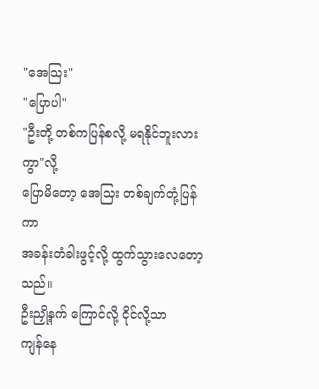"အေသြး"
"ပြောပါ"
"ဦးတို့ တစ်ကပြန်စလို့ မရနိုင်ဘူးလားကွာ"လို့
ပြောမိတော့ အေသြး တစ်ချက်တုံ့ပြန်ကာ
အခန်းတံခါးဖွင့်လို့ ထွက်သွားလေတော့သည်။
ဦးညှို့နက် ကြောင်လို့ ငိုင်လို့သာ
ကျန်နေ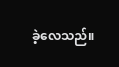ခဲ့လေသည်။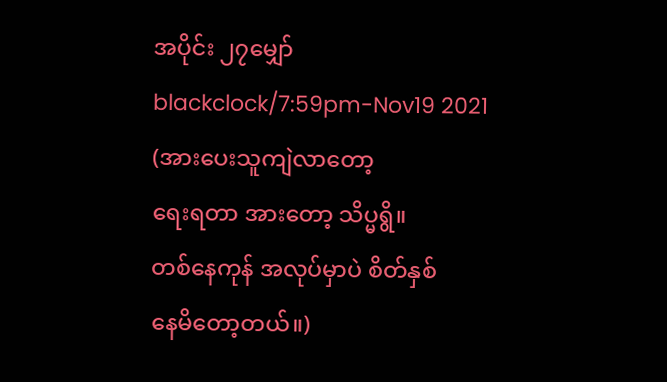အပိုင်း ၂၇မျှော်
blackclock/7:59pm-Nov19 2021
(အားပေးသူကျဲလာတော့
ရေးရတာ အားတော့ သိပ္မရွိ။
တစ်နေကုန် အလုပ်မှာပဲ စိတ်နှစ်
နေမိတော့တယ်။)